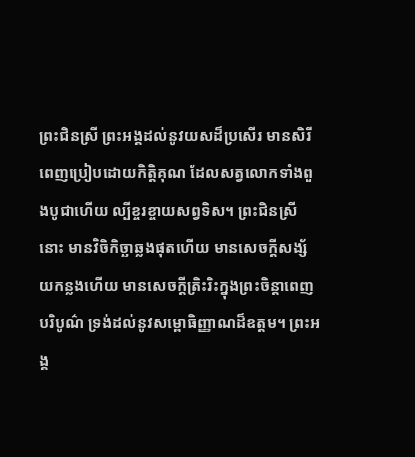ព្រះជិនស្រី ព្រះអង្គដល់នូវយសដ៏ប្រសើរ មានសិរី ពេញប្រៀបដោយកិត្តិគុណ ដែលសត្វលោកទាំងពួងបូជាហើយ ល្បីខ្ចរខ្ចាយសព្វទិស។ ព្រះជិនស្រីនោះ មានវិចិកិច្ឆាឆ្លងផុតហើយ មានសេចក្តីសង្ស័យកន្លងហើយ មានសេចក្តីត្រិះរិះក្នុងព្រះចិន្តាពេញបរិបូណ៌ ទ្រង់ដល់នូវសម្ពោធិញ្ញាណដ៏ឧត្តម។ ព្រះអង្គ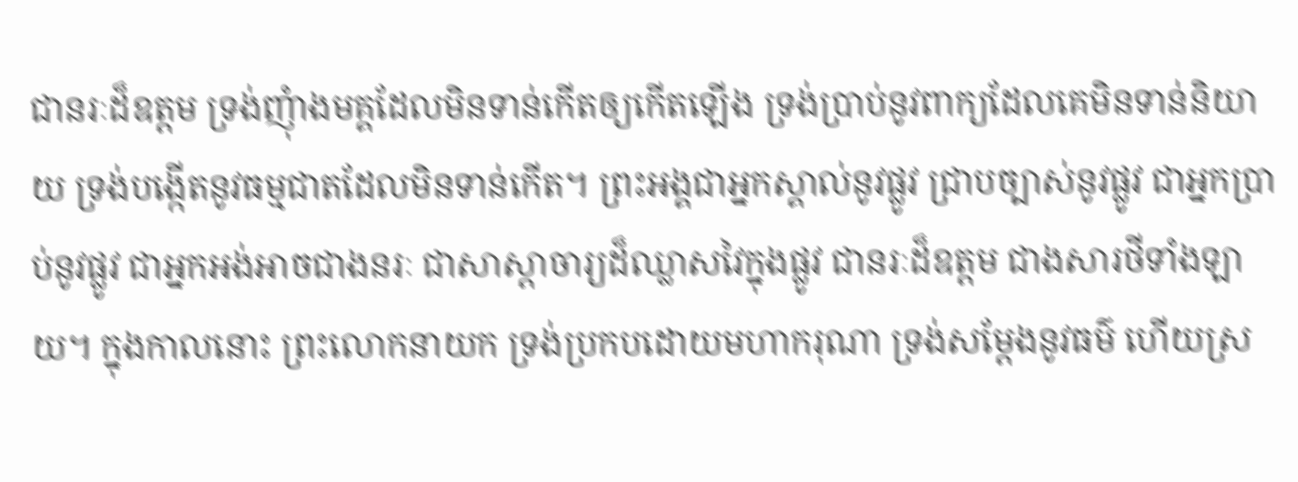ជានរៈដ៏ឧត្តម ទ្រង់ញុំាងមគ្គដែលមិនទាន់កើតឲ្យកើតឡើង ទ្រង់ប្រាប់នូវពាក្យដែលគេមិនទាន់និយាយ ទ្រង់បង្កើតនូវធម្មជាតដែលមិនទាន់កើត។ ព្រះអង្គជាអ្នកស្គាល់នូវផ្លូវ ជ្រាបច្បាស់នូវផ្លូវ ជាអ្នកប្រាប់នូវផ្លូវ ជាអ្នកអង់អាចជាងនរៈ ជាសាស្តាចារ្យដ៏ឈ្លាសវៃក្នុងផ្លូវ ជានរៈដ៏ឧត្តម ជាងសារថីទាំងឡាយ។ ក្នុងកាលនោះ ព្រះលោកនាយក ទ្រង់ប្រកបដោយមហាករុណា ទ្រង់សម្តែងនូវធម៌ ហើយស្រ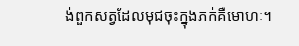ង់ពួកសត្វដែលមុជចុះក្នុងភក់គឺមោហៈ។